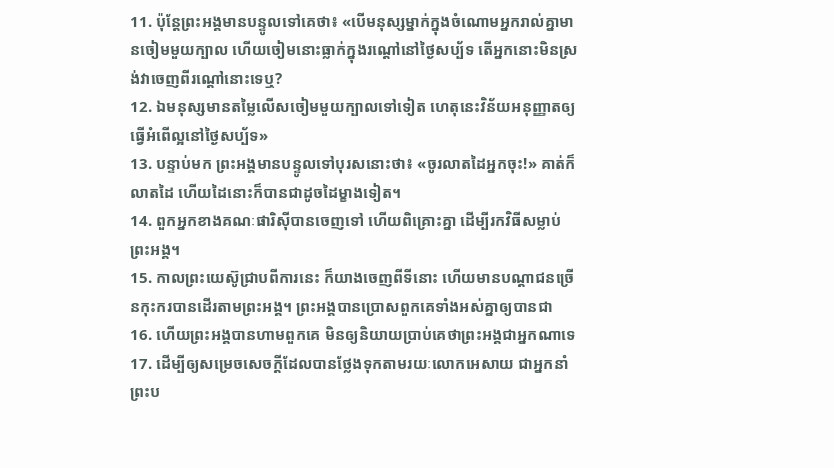11. ប៉ុន្ដែព្រះអង្គមានបន្ទូលទៅគេថា៖ «បើមនុស្សម្នាក់ក្នុងចំណោមអ្នករាល់គ្នាមានចៀមមួយក្បាល ហើយចៀមនោះធ្លាក់ក្នុងរណ្ដៅនៅថ្ងៃសប្ប័ទ តើអ្នកនោះមិនស្រង់វាចេញពីរណ្ដៅនោះទេឬ?
12. ឯមនុស្សមានតម្លៃលើសចៀមមួយក្បាលទៅទៀត ហេតុនេះវិន័យអនុញ្ញាតឲ្យធ្វើអំពើល្អនៅថ្ងៃសប្ប័ទ»
13. បន្ទាប់មក ព្រះអង្គមានបន្ទូលទៅបុរសនោះថា៖ «ចូរលាតដៃអ្នកចុះ!» គាត់ក៏លាតដៃ ហើយដៃនោះក៏បានជាដូចដៃម្ខាងទៀត។
14. ពួកអ្នកខាងគណៈផារិស៊ីបានចេញទៅ ហើយពិគ្រោះគ្នា ដើម្បីរកវិធីសម្លាប់ព្រះអង្គ។
15. កាលព្រះយេស៊ូជ្រាបពីការនេះ ក៏យាងចេញពីទីនោះ ហើយមានបណ្ដាជនច្រើនកុះករបានដើរតាមព្រះអង្គ។ ព្រះអង្គបានប្រោសពួកគេទាំងអស់គ្នាឲ្យបានជា
16. ហើយព្រះអង្គបានហាមពួកគេ មិនឲ្យនិយាយប្រាប់គេថាព្រះអង្គជាអ្នកណាទេ
17. ដើម្បីឲ្យសម្រេចសេចក្ដីដែលបានថ្លែងទុកតាមរយៈលោកអេសាយ ជាអ្នកនាំព្រះប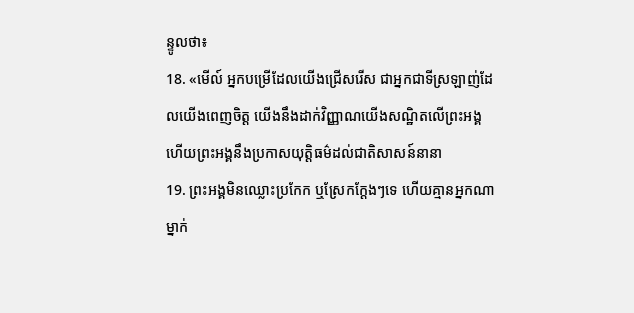ន្ទូលថា៖
18. «មើល៍ អ្នកបម្រើដែលយើងជ្រើសរើស ជាអ្នកជាទីស្រឡាញ់ដែលយើងពេញចិត្ត យើងនឹងដាក់វិញ្ញាណយើងសណ្ឋិតលើព្រះអង្គ ហើយព្រះអង្គនឹងប្រកាសយុត្តិធម៌ដល់ជាតិសាសន៍នានា
19. ព្រះអង្គមិនឈ្លោះប្រកែក ឬស្រែកក្ដែងៗទេ ហើយគ្មានអ្នកណាម្នាក់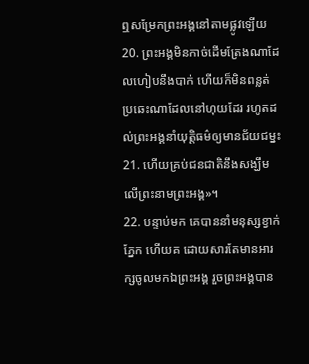ឮសម្រែកព្រះអង្គនៅតាមផ្លូវឡើយ
20. ព្រះអង្គមិនកាច់ដើមត្រែងណាដែលហៀបនឹងបាក់ ហើយក៏មិនពន្លត់ប្រឆេះណាដែលនៅហុយដែរ រហូតដល់ព្រះអង្គនាំយុត្តិធម៌ឲ្យមានជ័យជម្នះ
21. ហើយគ្រប់ជនជាតិនឹងសង្ឃឹមលើព្រះនាមព្រះអង្គ»។
22. បន្ទាប់មក គេបាននាំមនុស្សខ្វាក់ភ្នែក ហើយគ ដោយសារតែមានអារក្សចូលមកឯព្រះអង្គ រួចព្រះអង្គបាន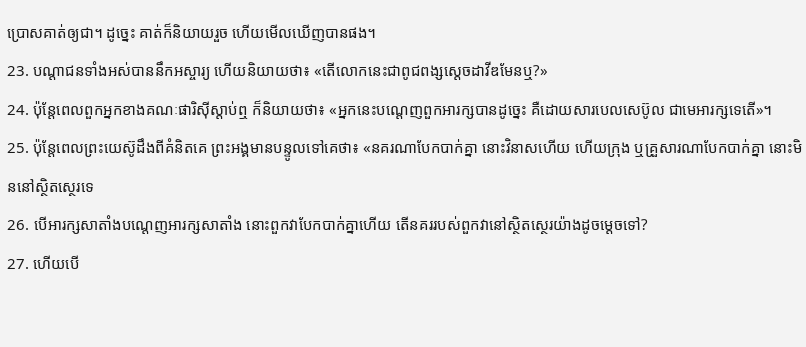ប្រោសគាត់ឲ្យជា។ ដូច្នេះ គាត់ក៏និយាយរួច ហើយមើលឃើញបានផង។
23. បណ្ដាជនទាំងអស់បាននឹកអស្ចារ្យ ហើយនិយាយថា៖ «តើលោកនេះជាពូជពង្សស្ដេចដាវីឌមែនឬ?»
24. ប៉ុន្ដែពេលពួកអ្នកខាងគណៈផារិស៊ីស្ដាប់ឮ ក៏និយាយថា៖ «អ្នកនេះបណ្ដេញពួកអារក្សបានដូច្នេះ គឺដោយសារបេលសេប៊ូល ជាមេអារក្សទេតើ»។
25. ប៉ុន្ដែពេលព្រះយេស៊ូដឹងពីគំនិតគេ ព្រះអង្គមានបន្ទូលទៅគេថា៖ «នគរណាបែកបាក់គ្នា នោះវិនាសហើយ ហើយក្រុង ឬគ្រួសារណាបែកបាក់គ្នា នោះមិននៅស្ថិតស្ថេរទេ
26. បើអារក្សសាតាំងបណ្ដេញអារក្សសាតាំង នោះពួកវាបែកបាក់គ្នាហើយ តើនគររបស់ពួកវានៅស្ថិតស្ថេរយ៉ាងដូចម្ដេចទៅ?
27. ហើយបើ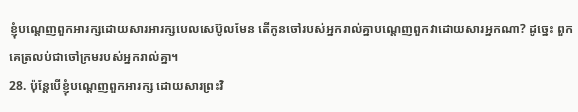ខ្ញុំបណ្ដេញពួកអារក្សដោយសារអារក្សបេលសេប៊ូលមែន តើកូនចៅរបស់អ្នករាល់គ្នាបណ្ដេញពួកវាដោយសារអ្នកណា? ដូច្នេះ ពួកគេត្រលប់ជាចៅក្រមរបស់អ្នករាល់គ្នា។
28. ប៉ុន្ដែបើខ្ញុំបណ្ដេញពួកអារក្ស ដោយសារព្រះវិ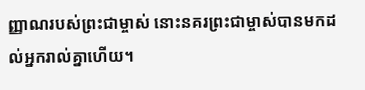ញ្ញាណរបស់ព្រះជាម្ចាស់ នោះនគរព្រះជាម្ចាស់បានមកដល់អ្នករាល់គ្នាហើយ។